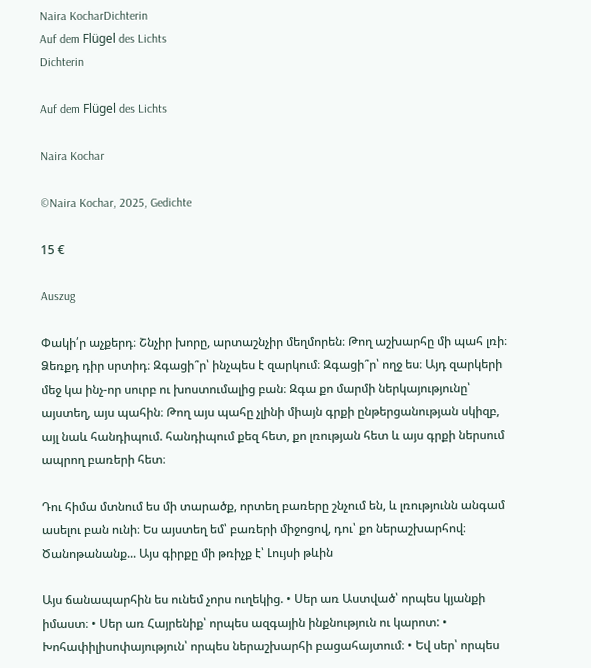Naira KocharDichterin
Auf dem Flügel des Lichts
Dichterin

Auf dem Flügel des Lichts

Naira Kochar

©Naira Kochar, 2025, Gedichte

15 €

Auszug

Փակի՛ր աչքերդ։ Շնչիր խորը, արտաշնչիր մեղմորեն։ Թող աշխարհը մի պահ լռի։ Ձեռքդ դիր սրտիդ։ Զգացի՞ր՝ ինչպես է զարկում։ Զգացի՞ր՝ ողջ ես։ Այդ զարկերի մեջ կա ինչ-որ սուրբ ու խոստումալից բան։ Զգա քո մարմի ներկայությունը՝ այստեղ, այս պահին։ Թող այս պահը չլինի միայն գրքի ընթերցանության սկիզբ, այլ նաև հանդիպում. հանդիպում քեզ հետ, քո լռության հետ և այս գրքի ներսում ապրող բառերի հետ։

Դու հիմա մտնում ես մի տարածք, որտեղ բառերը շնչում են, և լռությունն անգամ ասելու բան ունի։ Ես այստեղ եմ՝ բառերի միջոցով, դու՝ քո ներաշխարհով։ Ծանոթանանք... Այս գիրքը մի թռիչք է՝ Լույսի թևին

Այս ճանապարհին ես ունեմ չորս ուղեկից. • Սեր առ Աստված՝ որպես կյանքի իմաստ։ • Սեր առ Հայրենիք՝ որպես ազգային ինքնություն ու կարոտ: • Խոհափիլիսոփայություն՝ որպես ներաշխարհի բացահայտում։ • Եվ սեր՝ որպես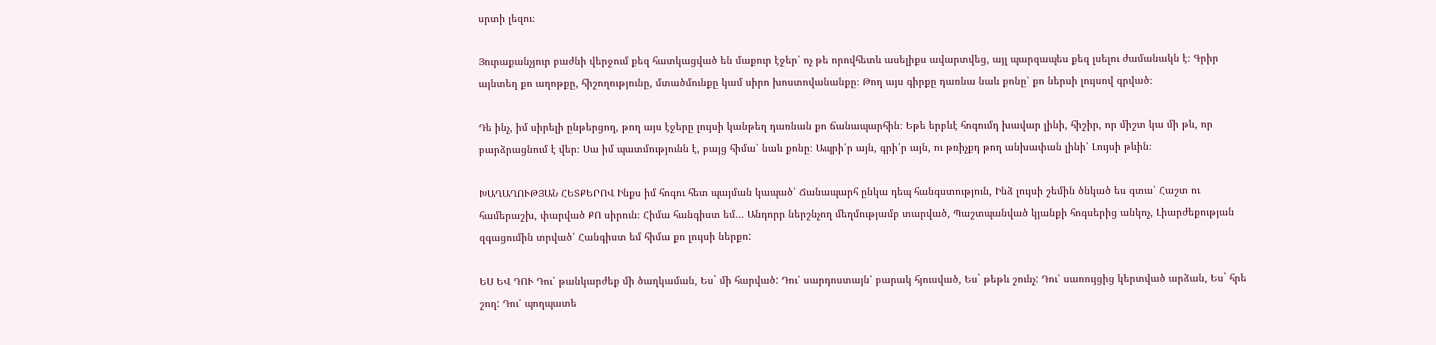սրտի լեզու։

Յուրաքանչյուր բաժնի վերջում քեզ հատկացված են մաքուր էջեր՝ ոչ թե որովհետև ասելիքս ավարտվեց, այլ պարզապես քեզ լսելու ժամանակն է։ Գրիր այնտեղ քո աղոթքը, հիշողությունը, մտածմունքը կամ սիրո խոստովանանքը։ Թող այս գիրքը դառնա նաև քոնը՝ քո ներսի լույսով գրված։

Դե ինչ, իմ սիրելի ընթերցող, թող այս էջերը լույսի կանթեղ դառնան քո ճանապարհին։ Եթե երբևէ հոգումդ խավար լինի, հիշիր, որ միշտ կա մի թև, որ բարձրացնում է վեր։ Սա իմ պատմությունն է, բայց հիմա՝ նաև քոնը։ Ապրի՛ր այն, գրի՛ր այն, ու թռիչքդ թող անխափան լինի՝ Լույսի թևին։

ԽԱՂԱՂՈՒԹՅԱՆ ՀԵՏՔԵՐՈՎ Ինքս իմ հոգու հետ պայման կապած՝ Ճանապարհ ընկա դեպ հանգստություն, Ինձ լույսի շեմին ծնկած ես գտա՝ Հաշտ ու համերաշխ, փարված ՔՈ սիրուն։ Հիմա հանգիստ եմ... Անդորր ներշնչող մեղմությամբ տարված, Պաշտպանված կյանքի հոգսերից անկոչ, Լիարժեքության զգացումին տրված՝ Հանգիստ եմ հիմա քո լույսի ներքո:

ԵՍ ԵՎ ԴՈՒ Դու՝ թանկարժեք մի ծաղկաման, Ես` մի հարված: Դու՝ սարդոստայն՝ բարակ հյուսված, Ես` թեթև շունչ: Դու՝ սառույցից կերտված արձան, Ես` հրե շող: Դու՝ պողպատե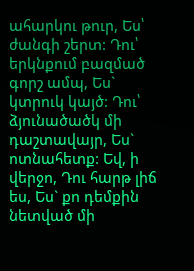ահարկու թուր, Ես՝ ժանգի շերտ: Դու՝ երկնքում բազմած գորշ ամպ, Ես` կտրուկ կայծ: Դու՝ ձյունածածկ մի դաշտավայր, Ես` ոտնահետք: Եվ, ի վերջո, Դու հարթ լիճ ես, Ես` քո դեմքին նետված մի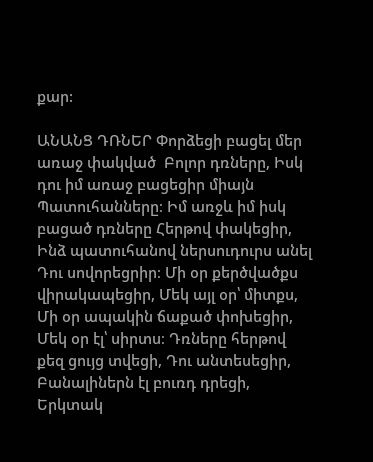քար:

ԱՆԱՆՑ ԴՌՆԵՐ Փորձեցի բացել մեր առաջ փակված  Բոլոր դռները, Իսկ դու իմ առաջ բացեցիր միայն Պատուհանները։ Իմ առջև իմ իսկ բացած դռները Հերթով փակեցիր, Ինձ պատուհանով ներսուդուրս անել Դու սովորեցրիր։ Մի օր քերծվածքս վիրակապեցիր, Մեկ այլ օր՝ միտքս, Մի օր ապակին ճաքած փոխեցիր, Մեկ օր էլ՝ սիրտս։ Դռները հերթով քեզ ցույց տվեցի, Դու անտեսեցիր, Բանալիներն էլ բուռդ դրեցի, Երկտակ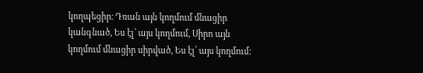կողպեցիր։ Դռան այն կողմում մնացիր կանգնած, Ես էլ՝ այս կողմում, Սիրո այն կողմում մնացիր սիրված, Ես էլ՝ այս կողմում։